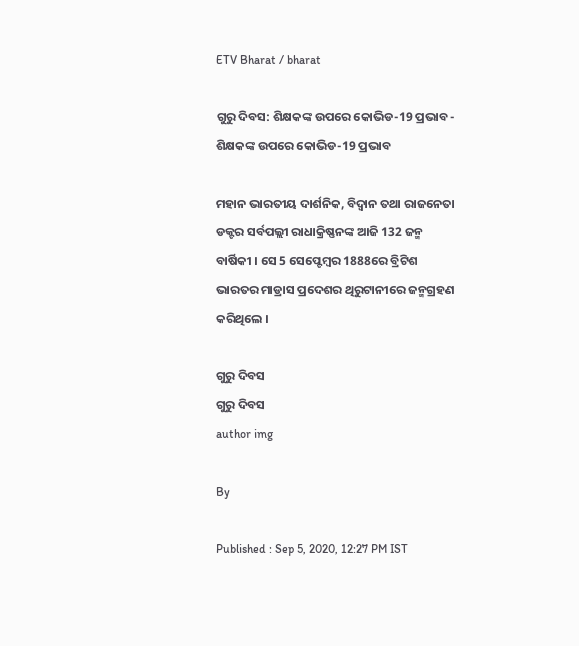ETV Bharat / bharat

ଗୁରୁ ଦିବସ: ଶିକ୍ଷକଙ୍କ ଉପରେ କୋଭିଡ-19 ପ୍ରଭାବ - ଶିକ୍ଷକଙ୍କ ଉପରେ କୋଭିଡ-19 ପ୍ରଭାବ

ମହାନ ଭାରତୀୟ ଦାର୍ଶନିକ, ବିଦ୍ବାନ ତଥା ରାଜନେତା ଡକ୍ଟର ସର୍ବପଲ୍ଲୀ ରାଧାକ୍ରିଷ୍ଣନଙ୍କ ଆଜି 132 ଜନ୍ମ ବାର୍ଷିକୀ । ସେ 5 ସେପ୍ଟେମ୍ବର 1888ରେ ବ୍ରିଟିଶ ଭାରତର ମାଡ୍ରାସ ପ୍ରଦେଶର ଥିରୁଟାନୀରେ ଜନ୍ମଗ୍ରହଣ କରିଥିଲେ ।

ଗୁରୁ ଦିବସ
ଗୁରୁ ଦିବସ
author img

By

Published : Sep 5, 2020, 12:27 PM IST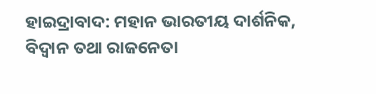ହାଇଦ୍ରାବାଦ: ମହାନ ଭାରତୀୟ ଦାର୍ଶନିକ, ବିଦ୍ବାନ ତଥା ରାଜନେତା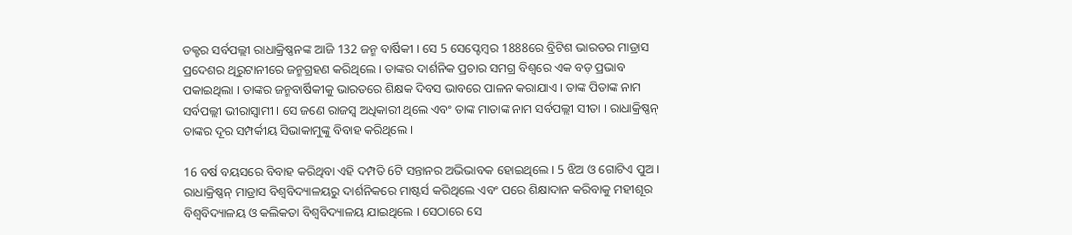ଡକ୍ଟର ସର୍ବପଲ୍ଲୀ ରାଧାକ୍ରିଷ୍ଣନଙ୍କ ଆଜି 132 ଜନ୍ମ ବାର୍ଷିକୀ । ସେ 5 ସେପ୍ଟେମ୍ବର 1888ରେ ବ୍ରିଟିଶ ଭାରତର ମାଡ୍ରାସ ପ୍ରଦେଶର ଥିରୁଟାନୀରେ ଜନ୍ମଗ୍ରହଣ କରିଥିଲେ । ତାଙ୍କର ଦାର୍ଶନିକ ପ୍ରଚାର ସମଗ୍ର ବିଶ୍ବରେ ଏକ ବଡ଼ ପ୍ରଭାବ ପକାଇଥିଲା । ତାଙ୍କର ଜନ୍ମବାର୍ଷିକୀକୁ ଭାରତରେ ଶିକ୍ଷକ ଦିବସ ଭାବରେ ପାଳନ କରାଯାଏ । ତାଙ୍କ ପିତାଙ୍କ ନାମ ସର୍ବପଲ୍ଲୀ ଭୀରାସ୍ବାମୀ । ସେ ଜଣେ ରାଜସ୍ବ ଅଧିକାରୀ ଥିଲେ ଏବଂ ତାଙ୍କ ମାତାଙ୍କ ନାମ ସର୍ବପଲ୍ଲୀ ସୀତା । ରାଧାକ୍ରିଷ୍ଣନ୍ ତାଙ୍କର ଦୂର ସମ୍ପର୍କୀୟ ସିଭାକାମୁଙ୍କୁ ବିବାହ କରିଥିଲେ ।

16 ବର୍ଷ ବୟସରେ ବିବାହ କରିଥିବା ଏହି ଦମ୍ପତି 6ଟି ସନ୍ତାନର ଅଭିଭାବକ ହୋଇଥିଲେ । 5 ଝିଅ ଓ ଗୋଟିଏ ପୁଅ । ରାଧାକ୍ରିଷ୍ଣନ୍ ମାଡ୍ରାସ ବିଶ୍ବବିଦ୍ୟାଳୟରୁ ଦାର୍ଶନିକରେ ମାଷ୍ଟର୍ସ କରିଥିଲେ ଏବଂ ପରେ ଶିକ୍ଷାଦାନ କରିବାକୁ ମହୀଶୂର ବିଶ୍ବବିଦ୍ୟାଳୟ ଓ କଲିକତା ବିଶ୍ବବିଦ୍ୟାଳୟ ଯାଇଥିଲେ । ସେଠାରେ ସେ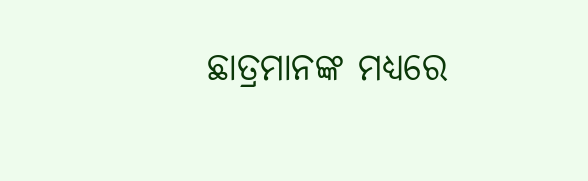ଛାତ୍ରମାନଙ୍କ ମଧ୍ୟରେ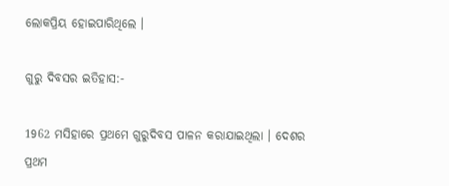ଲୋକପ୍ରିୟ ହୋଇପାରିଥିଲେ ।

ଗୁରୁ ଦିବସର ଇତିହାସ:-

1962 ମସିହାରେ ପ୍ରଥମେ ଗୁରୁଦିବସ ପାଳନ କରାଯାଇଥିଲା । ଦେଶର ପ୍ରଥମ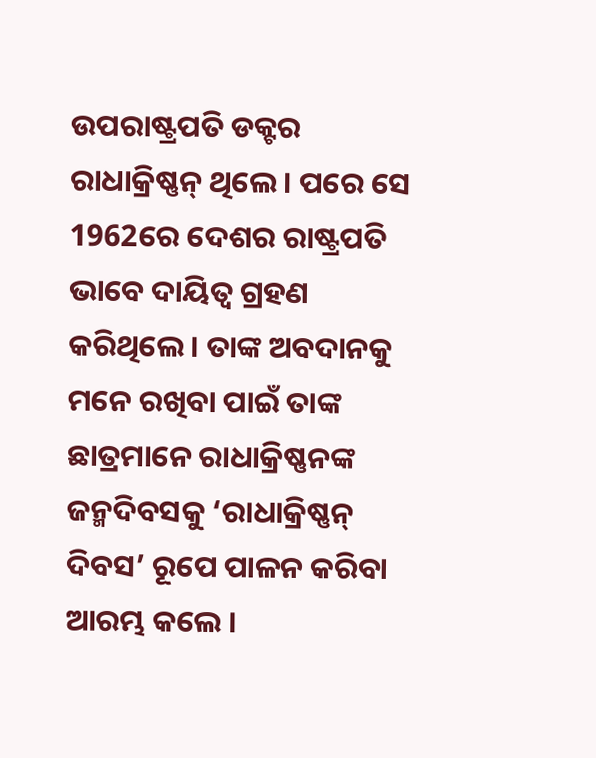ଉପରାଷ୍ଟ୍ରପତି ଡକ୍ଟର ରାଧାକ୍ରିଷ୍ଣନ୍ ଥିଲେ । ପରେ ସେ 1962ରେ ଦେଶର ରାଷ୍ଟ୍ରପତି ଭାବେ ଦାୟିତ୍ବ ଗ୍ରହଣ କରିଥିଲେ । ତାଙ୍କ ଅବଦାନକୁ ମନେ ରଖିବା ପାଇଁ ତାଙ୍କ ଛାତ୍ରମାନେ ରାଧାକ୍ରିଷ୍ଣନଙ୍କ ଜନ୍ମଦିବସକୁ ‘ରାଧାକ୍ରିଷ୍ଣନ୍ ଦିବସ’ ରୂପେ ପାଳନ କରିବା ଆରମ୍ଭ କଲେ ।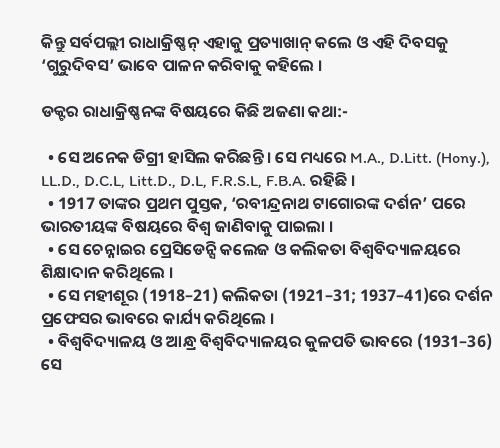କିନ୍ତୁ ସର୍ବପଲ୍ଲୀ ରାଧାକ୍ରିଷ୍ଣନ୍ ଏହାକୁ ପ୍ରତ୍ୟାଖାନ୍ କଲେ ଓ ଏହି ଦିବସକୁ ‘ଗୁରୁଦିବସ’ ଭାବେ ପାଳନ କରିବାକୁ କହିଲେ ।

ଡକ୍ଟର ରାଧାକ୍ରିଷ୍ଣନଙ୍କ ବିଷୟରେ କିଛି ଅଜଣା କଥା:-

  • ସେ ଅନେକ ଡିଗ୍ରୀ ହାସିଲ କରିଛନ୍ତି । ସେ ମଧ୍ୟରେ M.A., D.Litt. (Hony.), LL.D., D.C.L, Litt.D., D.L, F.R.S.L, F.B.A. ରହିଛି ।
  • 1917 ତାଙ୍କର ପ୍ରଥମ ପୁସ୍ତକ, ‘ରବୀନ୍ଦ୍ରନାଥ ଟାଗୋରଙ୍କ ଦର୍ଶନ’ ପରେ ଭାରତୀୟଙ୍କ ବିଷୟରେ ବିଶ୍ବ ଜାଣିବାକୁ ପାଇଲା ।
  • ସେ ଚେନ୍ନାଇର ପ୍ରେସିଡେନ୍ସି କଲେଜ ଓ କଲିକତା ବିଶ୍ବବିଦ୍ୟାଳୟରେ ଶିକ୍ଷାଦାନ କରିଥିଲେ ।
  • ସେ ମହୀଶୂର (1918–21) କଲିକତା (1921–31; 1937–41)ରେ ଦର୍ଶନ ପ୍ରଫେସର ଭାବରେ କାର୍ଯ୍ୟ କରିଥିଲେ ।
  • ବିଶ୍ବବିଦ୍ୟାଳୟ ଓ ଆନ୍ଧ୍ର ବିଶ୍ବବିଦ୍ୟାଳୟର କୁଳପତି ଭାବରେ (1931–36) ସେ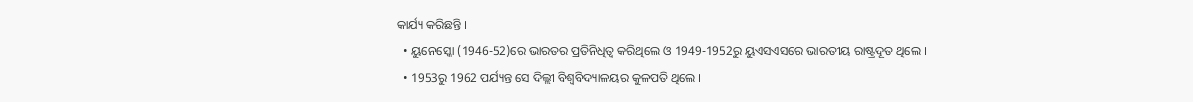କାର୍ଯ୍ୟ କରିଛନ୍ତି ।
  • ୟୁନେସ୍କୋ (1946-52)ରେ ଭାରତର ପ୍ରତିନିଧିତ୍ବ କରିଥିଲେ ଓ 1949-1952ରୁ ୟୁଏସଏସରେ ଭାରତୀୟ ରାଷ୍ଟ୍ରଦୂତ ଥିଲେ ।
  • 1953ରୁ 1962 ପର୍ଯ୍ୟନ୍ତ ସେ ଦିଲ୍ଲୀ ବିଶ୍ବବିଦ୍ୟାଳୟର କୁଳପତି ଥିଲେ ।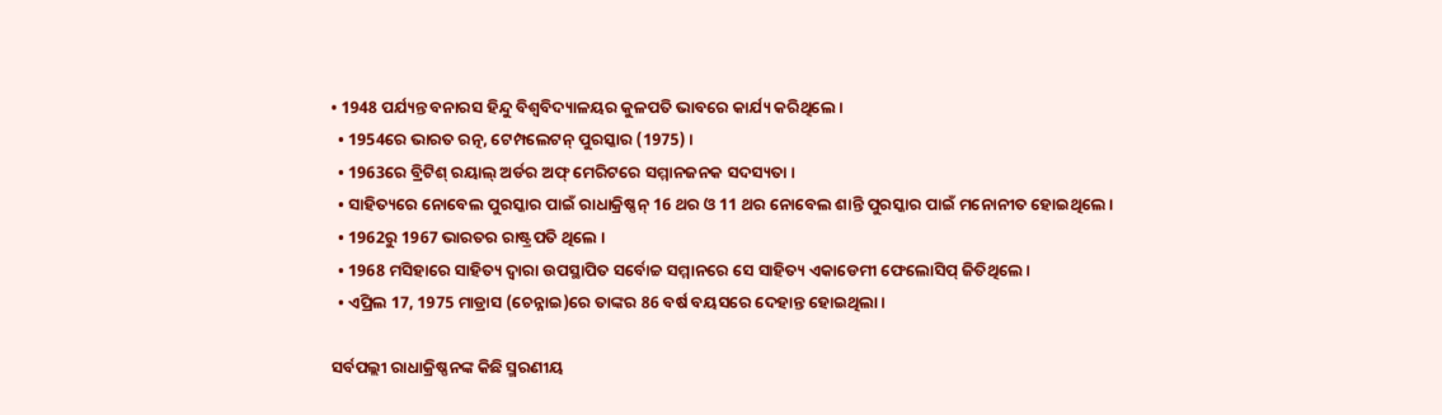• 1948 ପର୍ଯ୍ୟନ୍ତ ବନାରସ ହିନ୍ଦୁ ବିଶ୍ବବିଦ୍ୟାଳୟର କୁଳପତି ଭାବରେ କାର୍ଯ୍ୟ କରିଥିଲେ ।
  • 1954ରେ ଭାରତ ରତ୍ନ, ଟେମ୍ପଲେଟନ୍ ପୁରସ୍କାର (1975) ।
  • 1963ରେ ବ୍ରିଟିଶ୍ ରୟାଲ୍ ଅର୍ଡର ଅଫ୍ ମେରିଟରେ ସମ୍ମାନଜନକ ସଦସ୍ୟତା ।
  • ସାହିତ୍ୟରେ ନୋବେଲ ପୁରସ୍କାର ପାଇଁ ରାଧାକ୍ରିଷ୍ଣନ୍ 16 ଥର ଓ 11 ଥର ନୋବେଲ ଶାନ୍ତି ପୁରସ୍କାର ପାଇଁ ମନୋନୀତ ହୋଇଥିଲେ ।
  • 1962ରୁ 1967 ଭାରତର ରାଷ୍ଟ୍ରପତି ଥିଲେ ।
  • 1968 ମସିହାରେ ସାହିତ୍ୟ ଦ୍ବାରା ଉପସ୍ଥାପିତ ସର୍ବୋଚ୍ଚ ସମ୍ମାନରେ ସେ ସାହିତ୍ୟ ଏକାଡେମୀ ଫେଲୋସିପ୍ ଜିତିଥିଲେ ।
  • ଏପ୍ରିଲ 17, 1975 ମାଡ୍ରାସ (ଚେନ୍ନାଇ)ରେ ତାଙ୍କର 86 ବର୍ଷ ବୟସରେ ଦେହାନ୍ତ ହୋଇଥିଲା ।

ସର୍ବପଲ୍ଲୀ ରାଧାକ୍ରିଷ୍ଣନଙ୍କ କିଛି ସ୍ମରଣୀୟ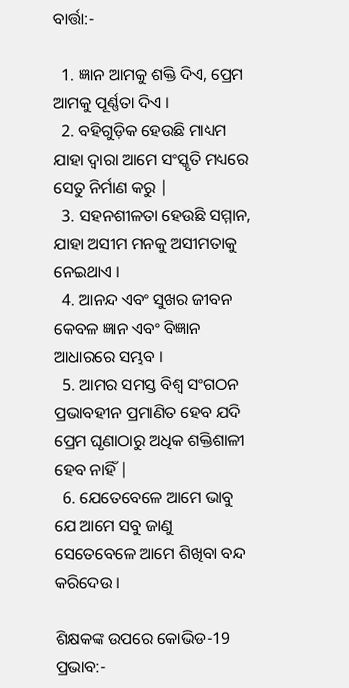ବାର୍ତ୍ତା:-

  1. ଜ୍ଞାନ ଆମକୁ ଶକ୍ତି ଦିଏ, ପ୍ରେମ ଆମକୁ ପୂର୍ଣ୍ଣତା ଦିଏ ।
  2. ବହିଗୁଡ଼ିକ ହେଉଛି ମାଧ୍ୟମ ଯାହା ଦ୍ବାରା ଆମେ ସଂସ୍କୃତି ମଧ୍ୟରେ ସେତୁ ନିର୍ମାଣ କରୁ |
  3. ସହନଶୀଳତା ହେଉଛି ସମ୍ମାନ, ଯାହା ଅସୀମ ମନକୁ ଅସୀମତାକୁ ନେଇଥାଏ ।
  4. ଆନନ୍ଦ ଏବଂ ସୁଖର ଜୀବନ କେବଳ ଜ୍ଞାନ ଏବଂ ବିଜ୍ଞାନ ଆଧାରରେ ସମ୍ଭବ ।
  5. ଆମର ସମସ୍ତ ବିଶ୍ବ ସଂଗଠନ ପ୍ରଭାବହୀନ ପ୍ରମାଣିତ ହେବ ଯଦି ପ୍ରେମ ଘୃଣାଠାରୁ ଅଧିକ ଶକ୍ତିଶାଳୀ ହେବ ନାହିଁ |
  6. ଯେତେବେଳେ ଆମେ ଭାବୁ ଯେ ଆମେ ସବୁ ଜାଣୁ ସେତେବେଳେ ଆମେ ଶିଖିବା ବନ୍ଦ କରିଦେଉ ।

ଶିକ୍ଷକଙ୍କ ଉପରେ କୋଭିଡ-19 ପ୍ରଭାବ:-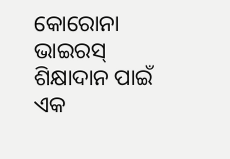କୋରୋନା ଭାଇରସ୍ ଶିକ୍ଷାଦାନ ପାଇଁ ଏକ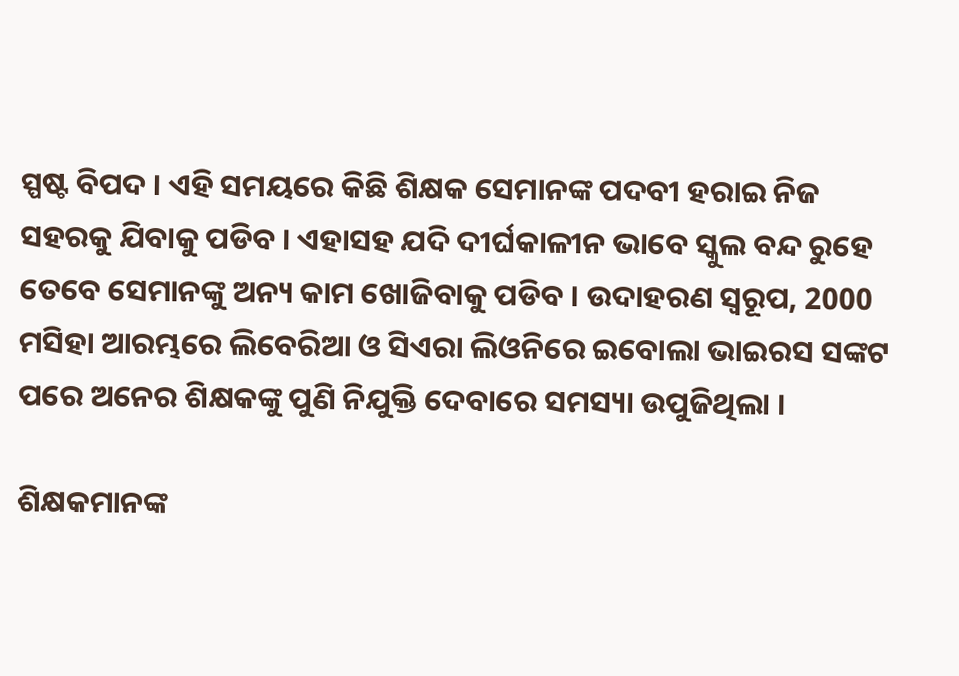ସ୍ପଷ୍ଟ ବିପଦ । ଏହି ସମୟରେ କିଛି ଶିକ୍ଷକ ସେମାନଙ୍କ ପଦବୀ ହରାଇ ନିଜ ସହରକୁ ଯିବାକୁ ପଡିବ । ଏହାସହ ଯଦି ଦୀର୍ଘକାଳୀନ ଭାବେ ସ୍କୁଲ ବନ୍ଦ ରୁହେ ତେବେ ସେମାନଙ୍କୁ ଅନ୍ୟ କାମ ଖୋଜିବାକୁ ପଡିବ । ଉଦାହରଣ ସ୍ବରୂପ, 2000 ମସିହା ଆରମ୍ଭରେ ଲିବେରିଆ ଓ ସିଏରା ଲିଓନିରେ ଇବୋଲା ଭାଇରସ ସଙ୍କଟ ପରେ ଅନେର ଶିକ୍ଷକଙ୍କୁ ପୁଣି ନିଯୁକ୍ତି ଦେବାରେ ସମସ୍ୟା ଉପୁଜିଥିଲା ।

ଶିକ୍ଷକମାନଙ୍କ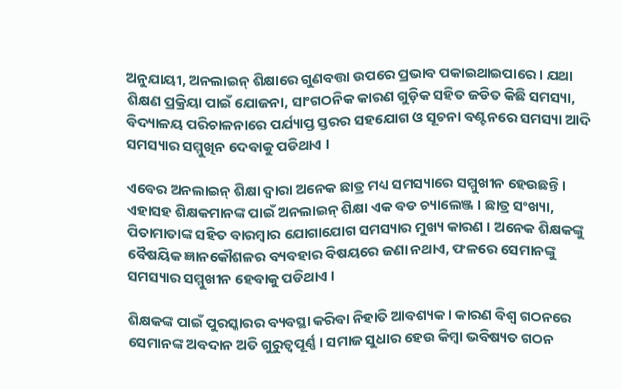ଅନୁଯାୟୀ, ଅନଲାଇନ୍ ଶିକ୍ଷାରେ ଗୁଣବତ୍ତା ଉପରେ ପ୍ରଭାବ ପକାଇଥାଇପାରେ । ଯଥା ଶିକ୍ଷଣ ପ୍ରକ୍ରିୟା ପାଇଁ ଯୋଜନା, ସାଂଗଠନିକ କାରଣ ଗୁଡ଼ିକ ସହିତ ଜଡିତ କିଛି ସମସ୍ୟା, ବିଦ୍ୟାଳୟ ପରିଚାଳନାରେ ପର୍ଯ୍ୟାପ୍ତ ସ୍ତରର ସହଯୋଗ ଓ ସୂଚନା ବଣ୍ଟନରେ ସମସ୍ୟା ଆଦି ସମସ୍ୟାର ସମ୍ମୁଖିନ ଦେବାକୁ ପଡିଥାଏ ।

ଏବେର ଅନଲାଇନ୍ ଶିକ୍ଷା ଦ୍ବାରା ଅନେକ ଛାତ୍ର ମଧ୍ୟ ସମସ୍ୟାରେ ସମ୍ମୁଖୀନ ହେଉଛନ୍ତି । ଏହାସହ ଶିକ୍ଷକମାନଙ୍କ ପାଇଁ ଅନଲାଇନ୍ ଶିକ୍ଷା ଏକ ବଡ ଚ୍ୟାଲେଞ୍ଜ । ଛାତ୍ର ସଂଖ୍ୟା, ପିତାମାତାଙ୍କ ସହିତ ବାରମ୍ବାର ଯୋଗାଯୋଗ ସମସ୍ୟାର ମୁଖ୍ୟ କାରଣ । ଅନେକ ଶିକ୍ଷକଙ୍କୁ ବୈଷୟିକ ଜ୍ଞାନକୌଶଳର ବ୍ୟବହାର ବିଷୟରେ ଜଣା ନଥାଏ, ଫଳରେ ସେମାନଙ୍କୁ ସମସ୍ୟାର ସମ୍ମୁଖୀନ ହେବାକୁ ପଡିଥାଏ ।

ଶିକ୍ଷକଙ୍କ ପାଇଁ ପୁରସ୍କାରର ବ୍ୟବସ୍ଥା କରିବା ନିହାତି ଆବଶ୍ୟକ । କାରଣ ବିଶ୍ବ ଗଠନରେ ସେମାନଙ୍କ ଅବଦାନ ଅତି ଗୁରୁତ୍ବପୂର୍ଣ୍ଣ । ସମାଜ ସୁଧାର ହେଉ କିମ୍ବା ଭବିଷ୍ୟତ ଗଠନ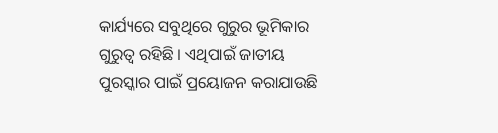କାର୍ଯ୍ୟରେ ସବୁଥିରେ ଗୁରୁର ଭୂମିକାର ଗୁରୁତ୍ବ ରହିଛି । ଏଥିପାଇଁ ଜାତୀୟ ପୁରସ୍କାର ପାଇଁ ପ୍ରୟୋଜନ କରାଯାଉଛି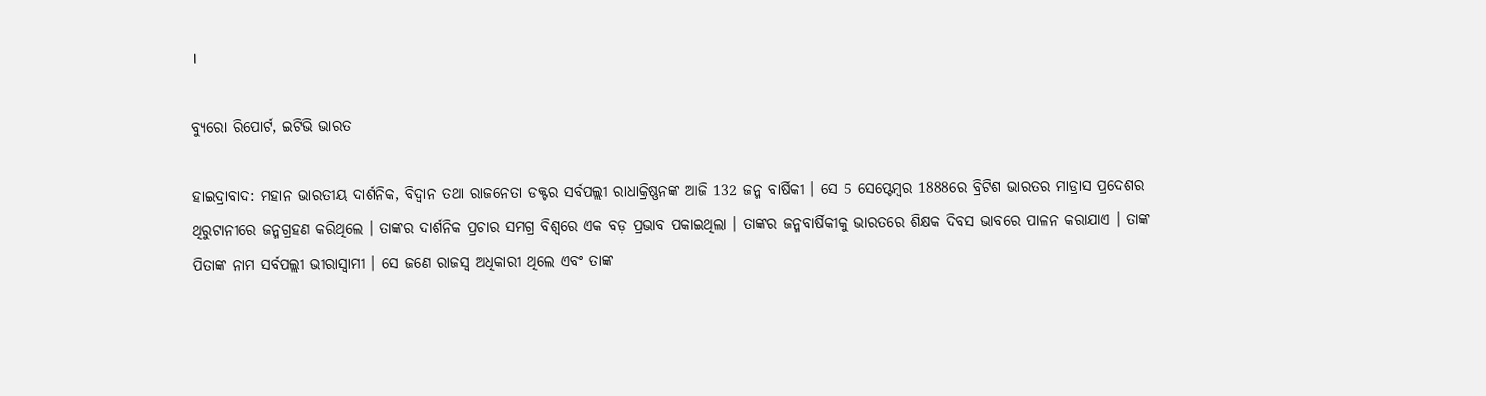।

ବ୍ୟୁରୋ ରିପୋର୍ଟ, ଇଟିଭି ଭାରତ

ହାଇଦ୍ରାବାଦ: ମହାନ ଭାରତୀୟ ଦାର୍ଶନିକ, ବିଦ୍ବାନ ତଥା ରାଜନେତା ଡକ୍ଟର ସର୍ବପଲ୍ଲୀ ରାଧାକ୍ରିଷ୍ଣନଙ୍କ ଆଜି 132 ଜନ୍ମ ବାର୍ଷିକୀ । ସେ 5 ସେପ୍ଟେମ୍ବର 1888ରେ ବ୍ରିଟିଶ ଭାରତର ମାଡ୍ରାସ ପ୍ରଦେଶର ଥିରୁଟାନୀରେ ଜନ୍ମଗ୍ରହଣ କରିଥିଲେ । ତାଙ୍କର ଦାର୍ଶନିକ ପ୍ରଚାର ସମଗ୍ର ବିଶ୍ବରେ ଏକ ବଡ଼ ପ୍ରଭାବ ପକାଇଥିଲା । ତାଙ୍କର ଜନ୍ମବାର୍ଷିକୀକୁ ଭାରତରେ ଶିକ୍ଷକ ଦିବସ ଭାବରେ ପାଳନ କରାଯାଏ । ତାଙ୍କ ପିତାଙ୍କ ନାମ ସର୍ବପଲ୍ଲୀ ଭୀରାସ୍ବାମୀ । ସେ ଜଣେ ରାଜସ୍ବ ଅଧିକାରୀ ଥିଲେ ଏବଂ ତାଙ୍କ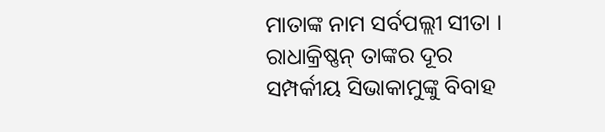ମାତାଙ୍କ ନାମ ସର୍ବପଲ୍ଲୀ ସୀତା । ରାଧାକ୍ରିଷ୍ଣନ୍ ତାଙ୍କର ଦୂର ସମ୍ପର୍କୀୟ ସିଭାକାମୁଙ୍କୁ ବିବାହ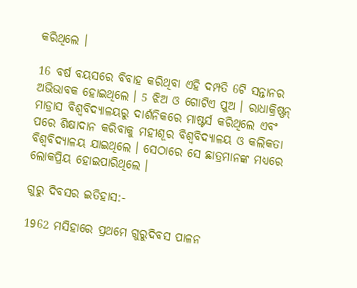କରିଥିଲେ ।

16 ବର୍ଷ ବୟସରେ ବିବାହ କରିଥିବା ଏହି ଦମ୍ପତି 6ଟି ସନ୍ତାନର ଅଭିଭାବକ ହୋଇଥିଲେ । 5 ଝିଅ ଓ ଗୋଟିଏ ପୁଅ । ରାଧାକ୍ରିଷ୍ଣନ୍ ମାଡ୍ରାସ ବିଶ୍ବବିଦ୍ୟାଳୟରୁ ଦାର୍ଶନିକରେ ମାଷ୍ଟର୍ସ କରିଥିଲେ ଏବଂ ପରେ ଶିକ୍ଷାଦାନ କରିବାକୁ ମହୀଶୂର ବିଶ୍ବବିଦ୍ୟାଳୟ ଓ କଲିକତା ବିଶ୍ବବିଦ୍ୟାଳୟ ଯାଇଥିଲେ । ସେଠାରେ ସେ ଛାତ୍ରମାନଙ୍କ ମଧ୍ୟରେ ଲୋକପ୍ରିୟ ହୋଇପାରିଥିଲେ ।

ଗୁରୁ ଦିବସର ଇତିହାସ:-

1962 ମସିହାରେ ପ୍ରଥମେ ଗୁରୁଦିବସ ପାଳନ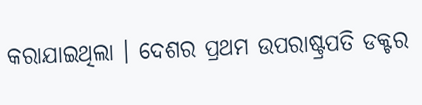କରାଯାଇଥିଲା । ଦେଶର ପ୍ରଥମ ଉପରାଷ୍ଟ୍ରପତି ଡକ୍ଟର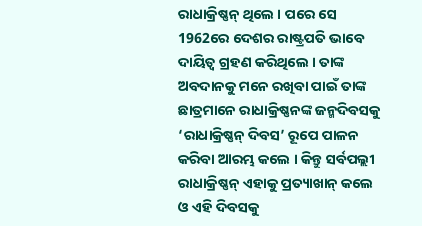ରାଧାକ୍ରିଷ୍ଣନ୍ ଥିଲେ । ପରେ ସେ 1962ରେ ଦେଶର ରାଷ୍ଟ୍ରପତି ଭାବେ ଦାୟିତ୍ବ ଗ୍ରହଣ କରିଥିଲେ । ତାଙ୍କ ଅବଦାନକୁ ମନେ ରଖିବା ପାଇଁ ତାଙ୍କ ଛାତ୍ରମାନେ ରାଧାକ୍ରିଷ୍ଣନଙ୍କ ଜନ୍ମଦିବସକୁ ‘ରାଧାକ୍ରିଷ୍ଣନ୍ ଦିବସ’ ରୂପେ ପାଳନ କରିବା ଆରମ୍ଭ କଲେ । କିନ୍ତୁ ସର୍ବପଲ୍ଲୀ ରାଧାକ୍ରିଷ୍ଣନ୍ ଏହାକୁ ପ୍ରତ୍ୟାଖାନ୍ କଲେ ଓ ଏହି ଦିବସକୁ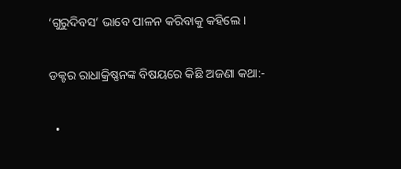‘ଗୁରୁଦିବସ’ ଭାବେ ପାଳନ କରିବାକୁ କହିଲେ ।

ଡକ୍ଟର ରାଧାକ୍ରିଷ୍ଣନଙ୍କ ବିଷୟରେ କିଛି ଅଜଣା କଥା:-

  •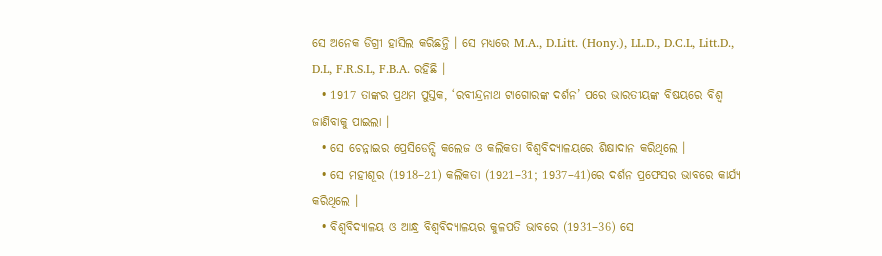ସେ ଅନେକ ଡିଗ୍ରୀ ହାସିଲ କରିଛନ୍ତି । ସେ ମଧ୍ୟରେ M.A., D.Litt. (Hony.), LL.D., D.C.L, Litt.D., D.L, F.R.S.L, F.B.A. ରହିଛି ।
  • 1917 ତାଙ୍କର ପ୍ରଥମ ପୁସ୍ତକ, ‘ରବୀନ୍ଦ୍ରନାଥ ଟାଗୋରଙ୍କ ଦର୍ଶନ’ ପରେ ଭାରତୀୟଙ୍କ ବିଷୟରେ ବିଶ୍ବ ଜାଣିବାକୁ ପାଇଲା ।
  • ସେ ଚେନ୍ନାଇର ପ୍ରେସିଡେନ୍ସି କଲେଜ ଓ କଲିକତା ବିଶ୍ବବିଦ୍ୟାଳୟରେ ଶିକ୍ଷାଦାନ କରିଥିଲେ ।
  • ସେ ମହୀଶୂର (1918–21) କଲିକତା (1921–31; 1937–41)ରେ ଦର୍ଶନ ପ୍ରଫେସର ଭାବରେ କାର୍ଯ୍ୟ କରିଥିଲେ ।
  • ବିଶ୍ବବିଦ୍ୟାଳୟ ଓ ଆନ୍ଧ୍ର ବିଶ୍ବବିଦ୍ୟାଳୟର କୁଳପତି ଭାବରେ (1931–36) ସେ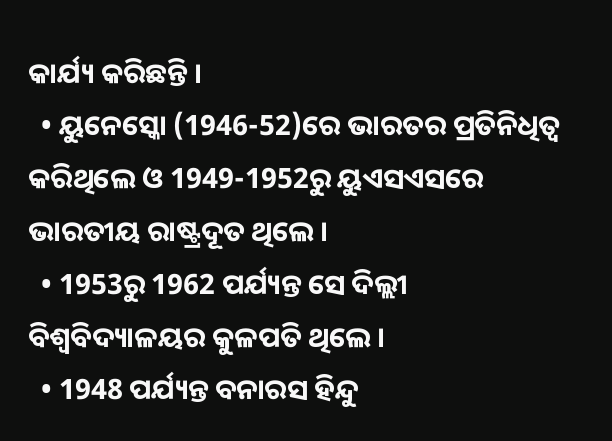କାର୍ଯ୍ୟ କରିଛନ୍ତି ।
  • ୟୁନେସ୍କୋ (1946-52)ରେ ଭାରତର ପ୍ରତିନିଧିତ୍ବ କରିଥିଲେ ଓ 1949-1952ରୁ ୟୁଏସଏସରେ ଭାରତୀୟ ରାଷ୍ଟ୍ରଦୂତ ଥିଲେ ।
  • 1953ରୁ 1962 ପର୍ଯ୍ୟନ୍ତ ସେ ଦିଲ୍ଲୀ ବିଶ୍ବବିଦ୍ୟାଳୟର କୁଳପତି ଥିଲେ ।
  • 1948 ପର୍ଯ୍ୟନ୍ତ ବନାରସ ହିନ୍ଦୁ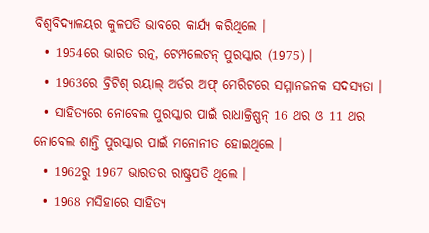ବିଶ୍ବବିଦ୍ୟାଳୟର କୁଳପତି ଭାବରେ କାର୍ଯ୍ୟ କରିଥିଲେ ।
  • 1954ରେ ଭାରତ ରତ୍ନ, ଟେମ୍ପଲେଟନ୍ ପୁରସ୍କାର (1975) ।
  • 1963ରେ ବ୍ରିଟିଶ୍ ରୟାଲ୍ ଅର୍ଡର ଅଫ୍ ମେରିଟରେ ସମ୍ମାନଜନକ ସଦସ୍ୟତା ।
  • ସାହିତ୍ୟରେ ନୋବେଲ ପୁରସ୍କାର ପାଇଁ ରାଧାକ୍ରିଷ୍ଣନ୍ 16 ଥର ଓ 11 ଥର ନୋବେଲ ଶାନ୍ତି ପୁରସ୍କାର ପାଇଁ ମନୋନୀତ ହୋଇଥିଲେ ।
  • 1962ରୁ 1967 ଭାରତର ରାଷ୍ଟ୍ରପତି ଥିଲେ ।
  • 1968 ମସିହାରେ ସାହିତ୍ୟ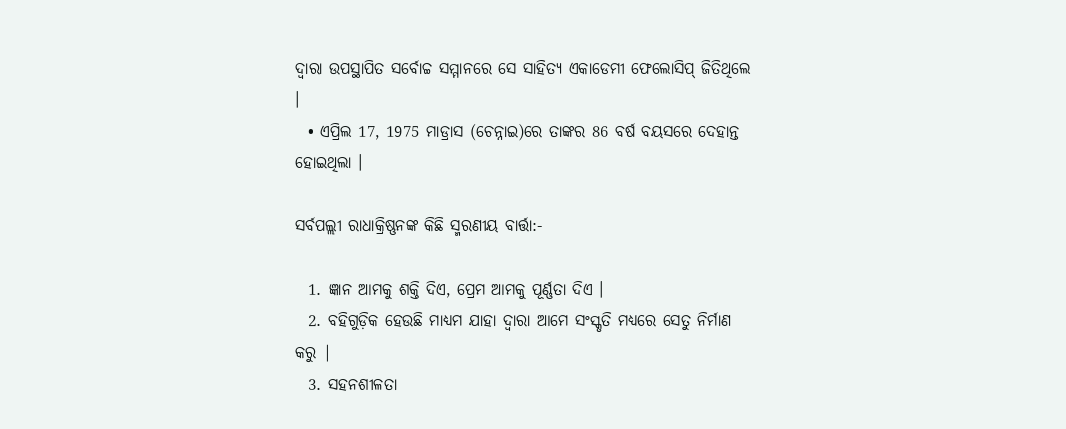ଦ୍ବାରା ଉପସ୍ଥାପିତ ସର୍ବୋଚ୍ଚ ସମ୍ମାନରେ ସେ ସାହିତ୍ୟ ଏକାଡେମୀ ଫେଲୋସିପ୍ ଜିତିଥିଲେ ।
  • ଏପ୍ରିଲ 17, 1975 ମାଡ୍ରାସ (ଚେନ୍ନାଇ)ରେ ତାଙ୍କର 86 ବର୍ଷ ବୟସରେ ଦେହାନ୍ତ ହୋଇଥିଲା ।

ସର୍ବପଲ୍ଲୀ ରାଧାକ୍ରିଷ୍ଣନଙ୍କ କିଛି ସ୍ମରଣୀୟ ବାର୍ତ୍ତା:-

  1. ଜ୍ଞାନ ଆମକୁ ଶକ୍ତି ଦିଏ, ପ୍ରେମ ଆମକୁ ପୂର୍ଣ୍ଣତା ଦିଏ ।
  2. ବହିଗୁଡ଼ିକ ହେଉଛି ମାଧ୍ୟମ ଯାହା ଦ୍ବାରା ଆମେ ସଂସ୍କୃତି ମଧ୍ୟରେ ସେତୁ ନିର୍ମାଣ କରୁ |
  3. ସହନଶୀଳତା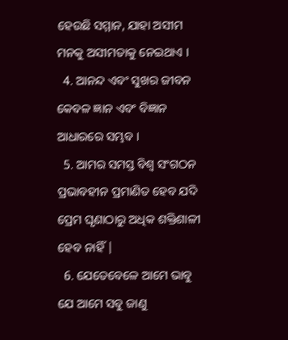ହେଉଛି ସମ୍ମାନ, ଯାହା ଅସୀମ ମନକୁ ଅସୀମତାକୁ ନେଇଥାଏ ।
  4. ଆନନ୍ଦ ଏବଂ ସୁଖର ଜୀବନ କେବଳ ଜ୍ଞାନ ଏବଂ ବିଜ୍ଞାନ ଆଧାରରେ ସମ୍ଭବ ।
  5. ଆମର ସମସ୍ତ ବିଶ୍ବ ସଂଗଠନ ପ୍ରଭାବହୀନ ପ୍ରମାଣିତ ହେବ ଯଦି ପ୍ରେମ ଘୃଣାଠାରୁ ଅଧିକ ଶକ୍ତିଶାଳୀ ହେବ ନାହିଁ |
  6. ଯେତେବେଳେ ଆମେ ଭାବୁ ଯେ ଆମେ ସବୁ ଜାଣୁ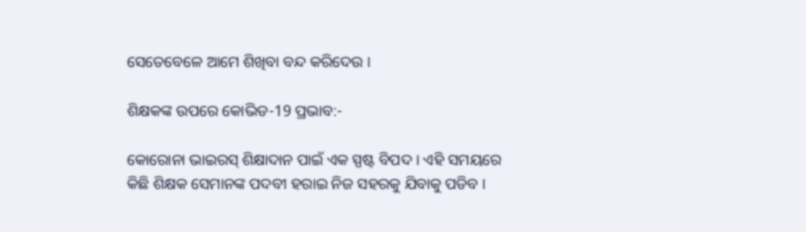ସେତେବେଳେ ଆମେ ଶିଖିବା ବନ୍ଦ କରିଦେଉ ।

ଶିକ୍ଷକଙ୍କ ଉପରେ କୋଭିଡ-19 ପ୍ରଭାବ:-

କୋରୋନା ଭାଇରସ୍ ଶିକ୍ଷାଦାନ ପାଇଁ ଏକ ସ୍ପଷ୍ଟ ବିପଦ । ଏହି ସମୟରେ କିଛି ଶିକ୍ଷକ ସେମାନଙ୍କ ପଦବୀ ହରାଇ ନିଜ ସହରକୁ ଯିବାକୁ ପଡିବ ।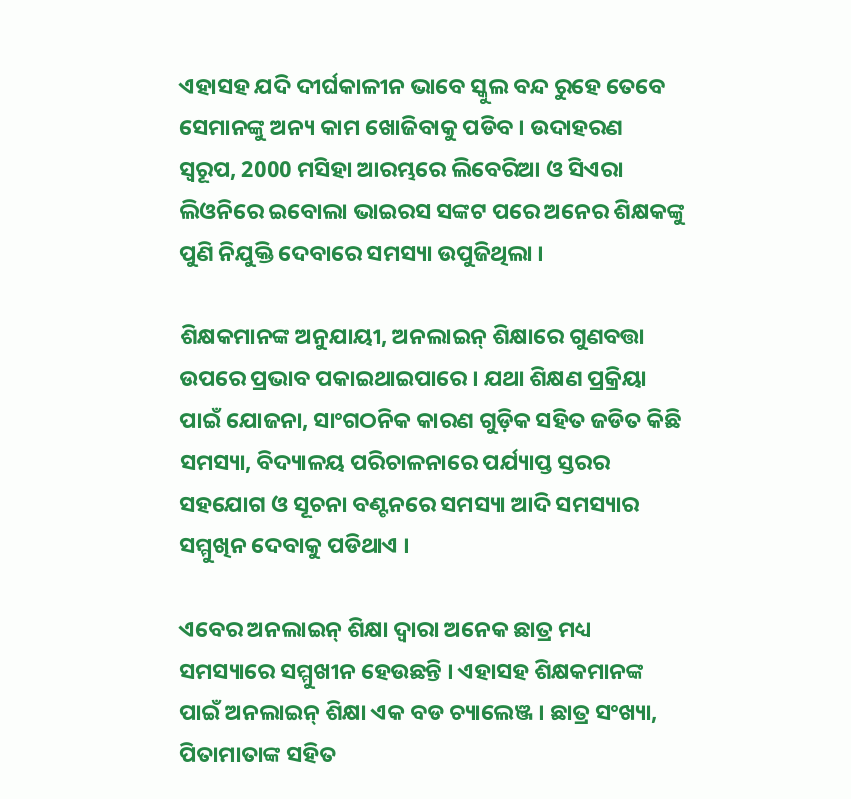ଏହାସହ ଯଦି ଦୀର୍ଘକାଳୀନ ଭାବେ ସ୍କୁଲ ବନ୍ଦ ରୁହେ ତେବେ ସେମାନଙ୍କୁ ଅନ୍ୟ କାମ ଖୋଜିବାକୁ ପଡିବ । ଉଦାହରଣ ସ୍ବରୂପ, 2000 ମସିହା ଆରମ୍ଭରେ ଲିବେରିଆ ଓ ସିଏରା ଲିଓନିରେ ଇବୋଲା ଭାଇରସ ସଙ୍କଟ ପରେ ଅନେର ଶିକ୍ଷକଙ୍କୁ ପୁଣି ନିଯୁକ୍ତି ଦେବାରେ ସମସ୍ୟା ଉପୁଜିଥିଲା ।

ଶିକ୍ଷକମାନଙ୍କ ଅନୁଯାୟୀ, ଅନଲାଇନ୍ ଶିକ୍ଷାରେ ଗୁଣବତ୍ତା ଉପରେ ପ୍ରଭାବ ପକାଇଥାଇପାରେ । ଯଥା ଶିକ୍ଷଣ ପ୍ରକ୍ରିୟା ପାଇଁ ଯୋଜନା, ସାଂଗଠନିକ କାରଣ ଗୁଡ଼ିକ ସହିତ ଜଡିତ କିଛି ସମସ୍ୟା, ବିଦ୍ୟାଳୟ ପରିଚାଳନାରେ ପର୍ଯ୍ୟାପ୍ତ ସ୍ତରର ସହଯୋଗ ଓ ସୂଚନା ବଣ୍ଟନରେ ସମସ୍ୟା ଆଦି ସମସ୍ୟାର ସମ୍ମୁଖିନ ଦେବାକୁ ପଡିଥାଏ ।

ଏବେର ଅନଲାଇନ୍ ଶିକ୍ଷା ଦ୍ବାରା ଅନେକ ଛାତ୍ର ମଧ୍ୟ ସମସ୍ୟାରେ ସମ୍ମୁଖୀନ ହେଉଛନ୍ତି । ଏହାସହ ଶିକ୍ଷକମାନଙ୍କ ପାଇଁ ଅନଲାଇନ୍ ଶିକ୍ଷା ଏକ ବଡ ଚ୍ୟାଲେଞ୍ଜ । ଛାତ୍ର ସଂଖ୍ୟା, ପିତାମାତାଙ୍କ ସହିତ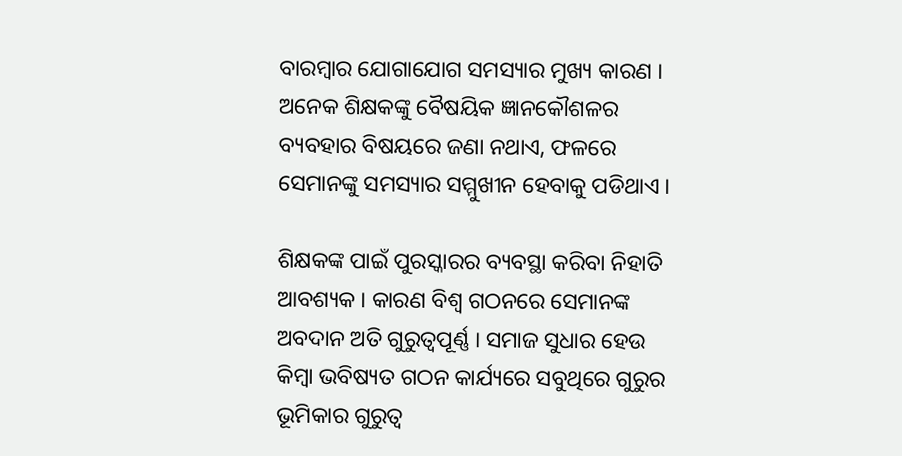ବାରମ୍ବାର ଯୋଗାଯୋଗ ସମସ୍ୟାର ମୁଖ୍ୟ କାରଣ । ଅନେକ ଶିକ୍ଷକଙ୍କୁ ବୈଷୟିକ ଜ୍ଞାନକୌଶଳର ବ୍ୟବହାର ବିଷୟରେ ଜଣା ନଥାଏ, ଫଳରେ ସେମାନଙ୍କୁ ସମସ୍ୟାର ସମ୍ମୁଖୀନ ହେବାକୁ ପଡିଥାଏ ।

ଶିକ୍ଷକଙ୍କ ପାଇଁ ପୁରସ୍କାରର ବ୍ୟବସ୍ଥା କରିବା ନିହାତି ଆବଶ୍ୟକ । କାରଣ ବିଶ୍ବ ଗଠନରେ ସେମାନଙ୍କ ଅବଦାନ ଅତି ଗୁରୁତ୍ବପୂର୍ଣ୍ଣ । ସମାଜ ସୁଧାର ହେଉ କିମ୍ବା ଭବିଷ୍ୟତ ଗଠନ କାର୍ଯ୍ୟରେ ସବୁଥିରେ ଗୁରୁର ଭୂମିକାର ଗୁରୁତ୍ବ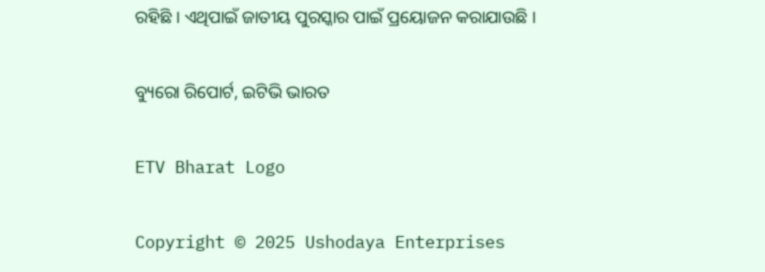ରହିଛି । ଏଥିପାଇଁ ଜାତୀୟ ପୁରସ୍କାର ପାଇଁ ପ୍ରୟୋଜନ କରାଯାଉଛି ।

ବ୍ୟୁରୋ ରିପୋର୍ଟ, ଇଟିଭି ଭାରତ

ETV Bharat Logo

Copyright © 2025 Ushodaya Enterprises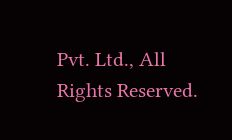Pvt. Ltd., All Rights Reserved.